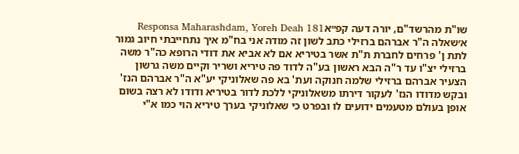שו"ת מהרשד"ם, יורה דעה קפ״אResponsa Maharashdam, Yoreh Deah 181
א׳שאלה ה"ר אברהם ברזילי כתב לשון זה מודה אני בח"מ איך נתחייבתי חיוב גמור לתת ן' פרחים לחברת ת"ת אשר בטיריא אם לא אביא את דודי הרופא כה"ר משה ברזילי יצ"ו עד ר"ה הבא ראשון בע"ה לדוד פה טיריא ושריר וקיים משה גרשון הצעיר אברהם ברזילי שלמה חנוקה ועת' בא פה שאלוניקי יע"א ה"ר אברהם הנז' ובקש מדודו הנז' לעקור דירתו משאלוניקי ללכת לדור בטיריא ודודו לא רצה בשום אופן בעולם מטעמים ידועים לו ובפרט כי שאלוניקי בערך טיריא הוי כמו א"י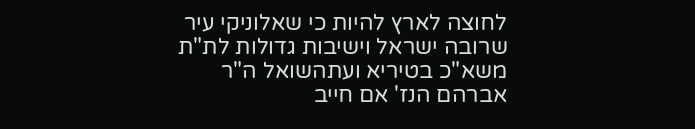לחוצה לארץ להיות כי שאלוניקי עיר שרובה ישראל וישיבות גדולות לת"ת משא"כ בטיריא ועתהשואל ה"ר אברהם הנז' אם חייב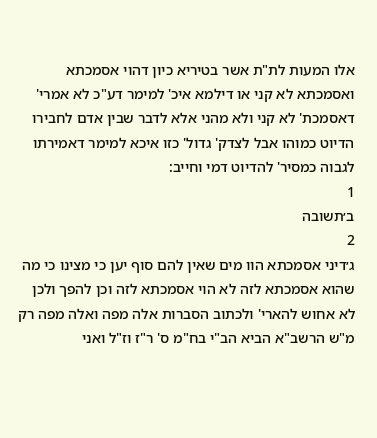אלו המעות לת"ת אשר בטיריא כיון דהוי אסמכתא ואסמכתא לא קני או דילמא איכ' למימר דע"כ לא אמרי' דאסמכת' לא קני ולא מהני אלא לדבר שבין אדם לחבירו הדיוט כמוהו אבל לצדק' גדול' כזו איכא למימר דאמירתו לגבוה כמסיר' להדיוט דמי וחייב:
1
ב׳תשובה
2
ג׳דיני אסמכתא הוו מים שאין להם סוף יען כי מצינו כי מה שהוא אסמכתא לזה לא הוי אסמכתא לזה וכן להפך ולכן לא אחוש להארי' ולכתוב הסברות אלה מפה ואלה מפה רק מ"ש הרשב"א הביא הב"י בח"מ ס' ר"ז וז"ל ואני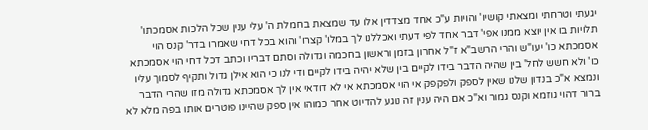יגעתי וטרחתי ומצאתי קושיו' והויות ע"כ אחד מצדדין אלו עד שמצאת בחמלת ה' עלי ענין שכל הלכות אסמכתו' תלויות בו אין יוצא ממנו אפי' דבר אחד לפי דעתי ואכללנו לך במלו' קצרו' והוא בכל דחי שאמרו בדר' קנס הוי אסמכתא כו' יעו"ש והרי הרשב"א ז"ל אחרון בזמן וראשון בחכמה וגדולה וסתם דבריו וכתב דכל דחי הוי אסמכתא כו' ולא חשש לחל' בין שהיה הדבר בידו לקיים בין שלא יהיה בידו לקיים ודי לנו כי הוא אילן גדול ותקיף לסמוך עליו ונמצא א"כ בנדון שלנו שאין לספק ולפקפק אי הוי אסמכתא אי לא דודאי אין לך אסמכתא גדולה מזו שהרי הדבר ברור דהוי גוזמא וקנס גמור וא"כ אם היה ענין זה נוגע להדיוט אחר כמוהו אין ספק שהיינו פוטרים אותו בפה מלא לא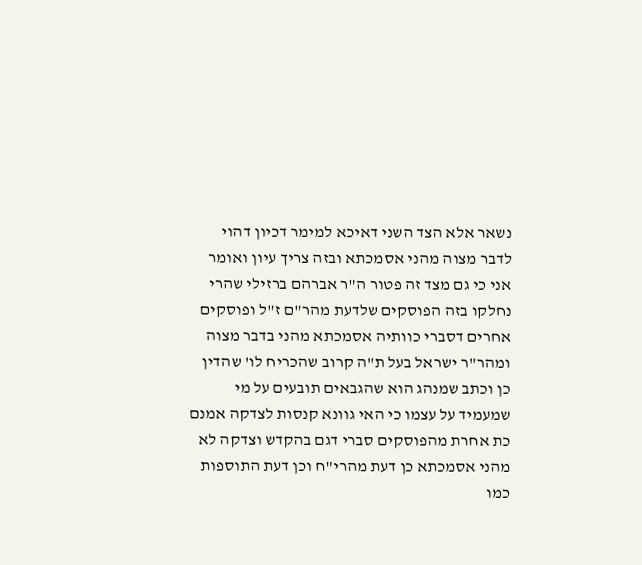נשאר אלא הצד השני דאיכא למימר דכיון דהוי לדבר מצוה מהני אסמכתא ובזה צריך עיון ואומר אני כי גם מצד זה פטור ה"ר אברהם ברזילי שהרי נחלקו בזה הפוסקים שלדעת מהר"ם ז"ל ופוסקים אחרים דסברי כוותיה אסמכתא מהני בדבר מצוה ומהר"ר ישראל בעל ת"ה קרוב שהכריח לו' שהדין כן וכתב שמנהג הוא שהגבאים תובעים על מי שמעמיד על עצמו כי האי גוונא קנסות לצדקה אמנם כת אחרת מהפוסקים סברי דגם בהקדש וצדקה לא מהני אסמכתא כן דעת מהרי"ח וכן דעת התוספות כמו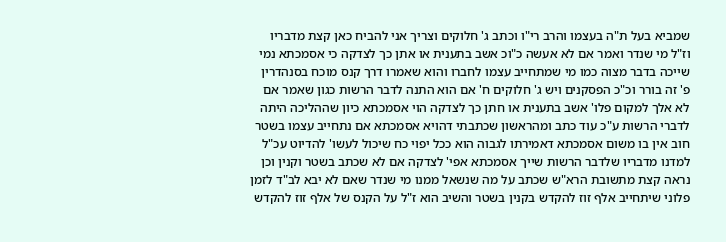שמביא בעל ת"ה בעצמו והרב רי"ו וכתב ג' חלוקים וצריך אני להביח כאן קצת מדבריו וז"ל מי שנדר ואמר אם לא אעשה כ"וכ אשב בתענית או אתן כך לצדקה כי אסמכתא נמי שייכה בדבר מצוה כמו מי שמתחייב עצמו לחברו והוא שאמרו דרך קנס מוכח בסנהדרין פ' זה בורר וכ"כ הפסקנים ויש ג' חלוקים ח' אם הוא התנה לדבר הרשות כגון שאמר אם לא אלך למקום פלו' אשב בתענית או חתן כך לצדקה הוי אסמכתא כיון שההליכה היתה לדברי הרשות ע"כ עוד כתב ומהראשון שכתבתי דהויא אסמכתא אם נתחייב עצמו בשטר חוב אין בו משום אסמכתא דאמירתו לגבוה הוא ככל יפוי כח שיכול לעשו' להדיוט עכ"ל למדנו מדבריו שלדבר הרשות שייך אסמכתא אפי' לצדקה אם לא שכתב בשטר וקנין וכן נראה קצת מתשובת הרא"ש שכתב על מה שנשאל ממנו מי שנדר שאם לא יבא לב"ד לזמן פלוני שיתחייב אלף זוז להקדש בקנין בשטר והשיב הוא ז"ל על הקנס של אלף זוז להקדש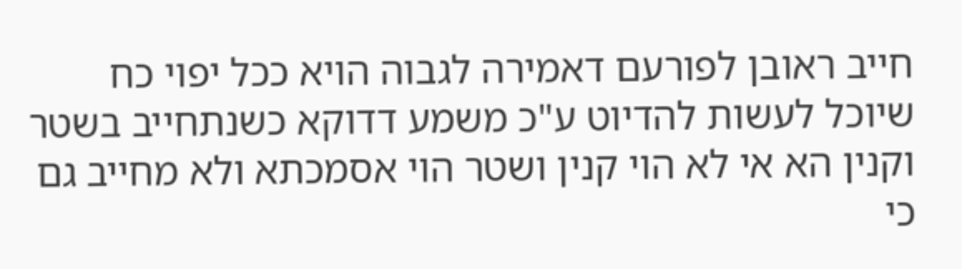חייב ראובן לפורעם דאמירה לגבוה הויא ככל יפוי כח שיוכל לעשות להדיוט ע"כ משמע דדוקא כשנתחייב בשטר וקנין הא אי לא הוי קנין ושטר הוי אסמכתא ולא מחייב גם כי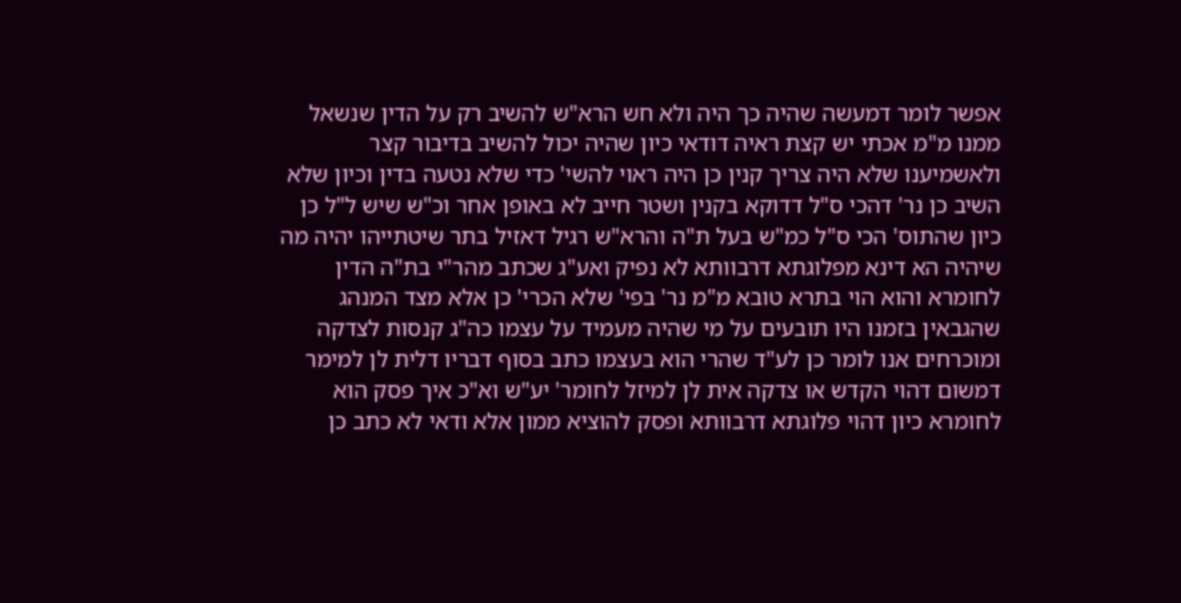אפשר לומר דמעשה שהיה כך היה ולא חש הרא"ש להשיב רק על הדין שנשאל ממנו מ"מ אכתי יש קצת ראיה דודאי כיון שהיה יכול להשיב בדיבור קצר ולאשמיענו שלא היה צריך קנין כן היה ראוי להשי' כדי שלא נטעה בדין וכיון שלא השיב כן נר' דהכי ס"ל דדוקא בקנין ושטר חייב לא באופן אחר וכ"ש שיש ל"ל כן כיון שהתוס' הכי ס"ל כמ"ש בעל ת"ה והרא"ש רגיל דאזיל בתר שיטתייהו יהיה מה שיהיה הא דינא מפלוגתא דרבוותא לא נפיק ואע"ג שכתב מהר"י בת"ה הדין לחומרא והוא הוי בתרא טובא מ"מ נר' בפי' שלא הכרי' כן אלא מצד המנהג שהגבאין בזמנו היו תובעים על מי שהיה מעמיד על עצמו כה"ג קנסות לצדקה ומוכרחים אנו לומר כן לע"ד שהרי הוא בעצמו כתב בסוף דבריו דלית לן למימר דמשום דהוי הקדש או צדקה אית לן למיזל לחומר' יע"ש וא"כ איך פסק הוא לחומרא כיון דהוי פלוגתא דרבוותא ופסק להוציא ממון אלא ודאי לא כתב כן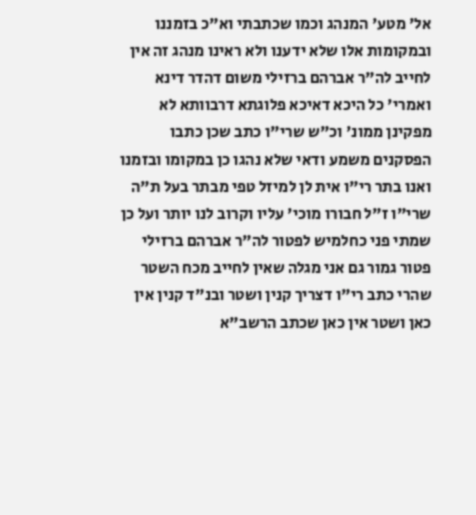אל' מטע' המנהג וכמו שכתבתי וא"כ בזמננו ובמקומות אלו שלא ידענו ולא ראינו מנהג זה אין לחייב לה"ר אברהם ברזילי משום דהדר דינא ואמרי' כל היכא דאיכא פלוגתא דרבוותא לא מפקינן ממונ' וכ"ש שרי"ו כתב שכן כתבו הפסקנים משמע ודאי שלא נהגו כן במקומו ובזמנו ואנו בתר רי"ו אית לן למיזל טפי מבתר בעל ת"ה שרי"ו ז"ל חבורו מוכי' עליו וקרוב לנו יותר ועל כן שמתי פני כחלמיש לפטור לה"ר אברהם ברזילי פטור גמור גם אני מגלה שאין לחייב מכח השטר שהרי כתב רי"ו דצריך קנין ושטר ובנ"ד קנין אין כאן ושטר אין כאן שכתב הרשב"א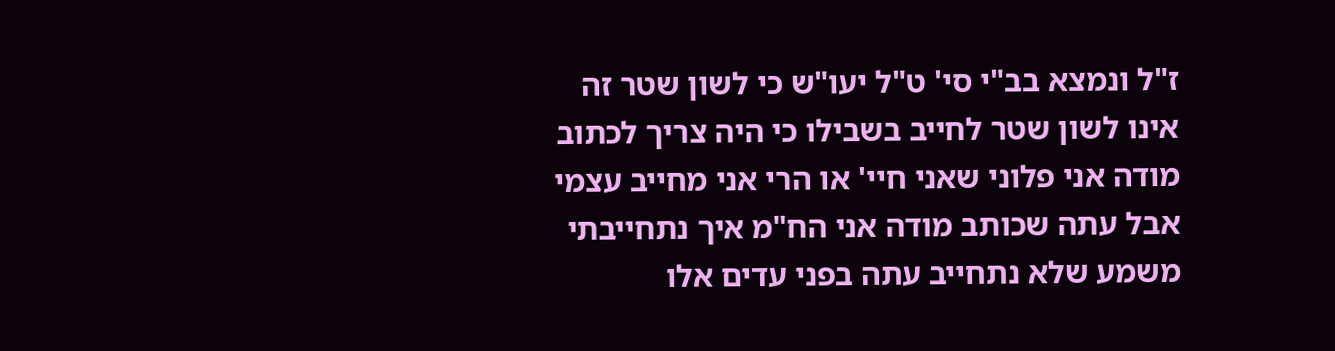ז"ל ונמצא בב"י סי' ט"ל יעו"ש כי לשון שטר זה אינו לשון שטר לחייב בשבילו כי היה צריך לכתוב מודה אני פלוני שאני חיי' או הרי אני מחייב עצמי אבל עתה שכותב מודה אני הח"מ איך נתחייבתי משמע שלא נתחייב עתה בפני עדים אלו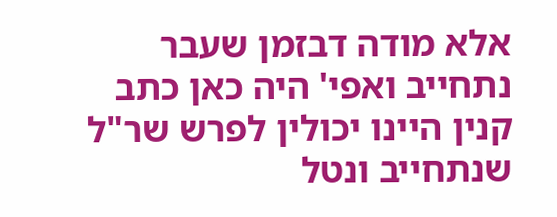אלא מודה דבזמן שעבר נתחייב ואפי' היה כאן כתב קנין היינו יכולין לפרש שר"ל שנתחייב ונטל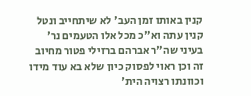קנין באותו זמן העב' לא שיתחייב ונטל קנין עתה וא"כ מכל אלו הטעמים נר' בעיני שה"ר אברהם ברזילי פטור מחיוב זה וכן ראוי לפסוק כיון שלא בא עוד מידו וכוונתו רצויה הית'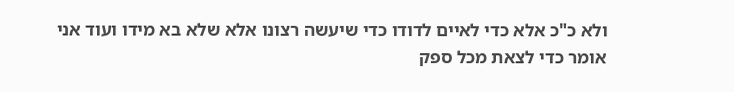ולא כ"כ אלא כדי לאיים לדודו כדי שיעשה רצונו אלא שלא בא מידו ועוד אני אומר כדי לצאת מכל ספק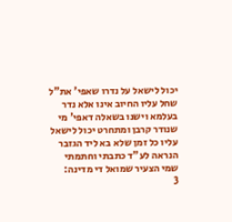יכול לישאל על נדרו שאפי' את"ל שחל עליו החיוב אינו אלא נדר בעלמא וישנו בשאלה דאפי' מי שנודר קרבן ומתחרט יכול לישאל עליו כל זמן שלא בא ליד הגזבר הנראה לע"ד כתבתי וחתמתי שמי הצעיר שמואל די מדינה:
3